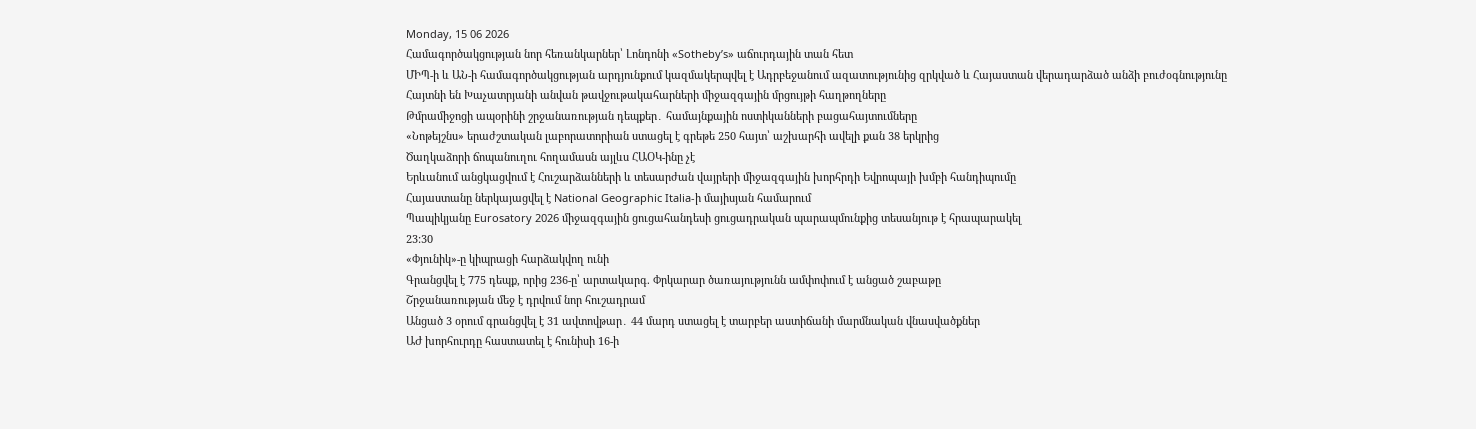Monday, 15 06 2026
Համագործակցության նոր հեռանկարներ՝ Լոնդոնի «Sotheby’s» աճուրդային տան հետ
ՄԻՊ-ի և ԱՆ-ի համագործակցության արդյունքում կազմակերպվել է Ադրբեջանում ազատությունից զրկված և Հայաստան վերադարձած անձի բուժօգնությունը
Հայտնի են Խաչատրյանի անվան թավջութակահարների միջազգային մրցույթի հաղթողները
Թմրամիջոցի ապօրինի շրջանառության դեպքեր․ համայնքային ոստիկանների բացահայտումները
«Նոթեյշնս» երաժշտական լաբորատորիան ստացել է գրեթե 250 հայտ՝ աշխարհի ավելի քան 38 երկրից
Ծաղկաձորի ճոպանուղու հողամասն այլևս ՀԱՕԿ-ինը չէ
Երևանում անցկացվում է Հուշարձանների և տեսարժան վայրերի միջազգային խորհրդի Եվրոպայի խմբի հանդիպումը
Հայաստանը ներկայացվել է National Geographic Italia-ի մայիսյան համարում
Պապիկյանը Eurosatory 2026 միջազգային ցուցահանդեսի ցուցադրական պարապմունքից տեսանյութ է հրապարակել
23:30
«Փյունիկ»-ը կիպրացի հարձակվող ունի
Գրանցվել է 775 դեպք, որից 236-ը՝ արտակարգ. Փրկարար ծառայությունն ամփոփում է անցած շաբաթը
Շրջանառության մեջ է դրվում նոր հուշադրամ
Անցած 3 օրում գրանցվել է 31 ավտովթար․ 44 մարդ ստացել է տարբեր աստիճանի մարմնական վնասվածքներ
ԱԺ խորհուրդը հաստատել է հունիսի 16-ի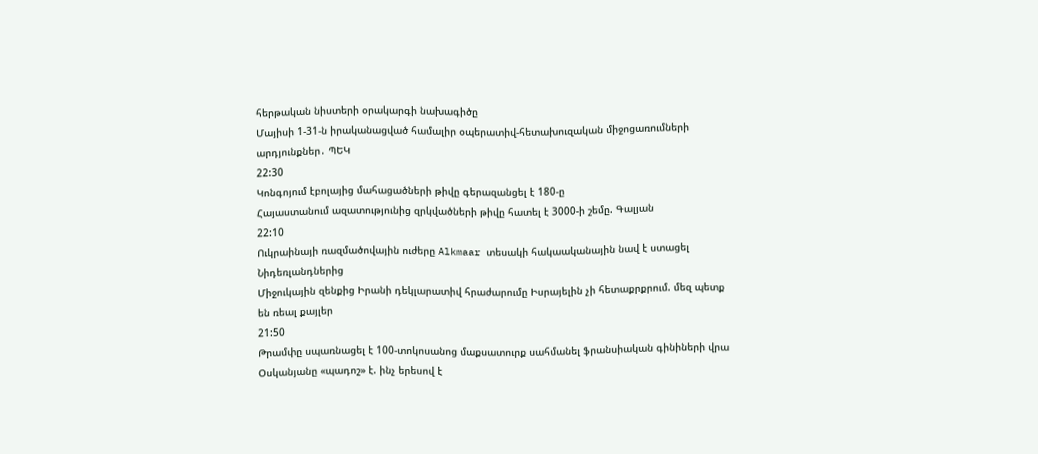հերթական նիստերի օրակարգի նախագիծը
Մայիսի 1-31-ն իրականացված համալիր օպերատիվ-հետախուզական միջոցառումների արդյունքներ․ ՊԵԿ
22:30
Կոնգոյում էբոլայից մահացածների թիվը գերազանցել է 180-ը
Հայաստանում ազատությունից զրկվածների թիվը հատել է 3000-ի շեմը. Գալյան
22:10
Ուկրաինայի ռազմածովային ուժերը Alkmaar տեսակի հակաականային նավ է ստացել Նիդեռլանդներից
Միջուկային զենքից Իրանի դեկլարատիվ հրաժարումը Իսրայելին չի հետաքրքրում. մեզ պետք են ռեալ քայլեր
21:50
Թրամփը սպառնացել է 100-տոկոսանոց մաքսատուրք սահմանել ֆրանսիական գինիների վրա
Օսկանյանը «պադոշ» է. ինչ երեսով է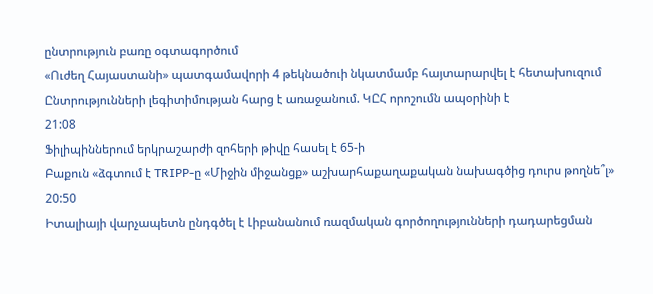ընտրություն բառը օգտագործում
«Ուժեղ Հայաստանի» պատգամավորի 4 թեկնածուի նկատմամբ հայտարարվել է հետախուզում
Ընտրությունների լեգիտիմության հարց է առաջանում. ԿԸՀ որոշումն ապօրինի է
21:08
Ֆիլիպիններում երկրաշարժի զոհերի թիվը հասել է 65-ի
Բաքուն «ձգտում է TRIPP-ը «Միջին միջանցք» աշխարհաքաղաքական նախագծից դուրս թողնե՞լ»
20:50
Իտալիայի վարչապետն ընդգծել է Լիբանանում ռազմական գործողությունների դադարեցման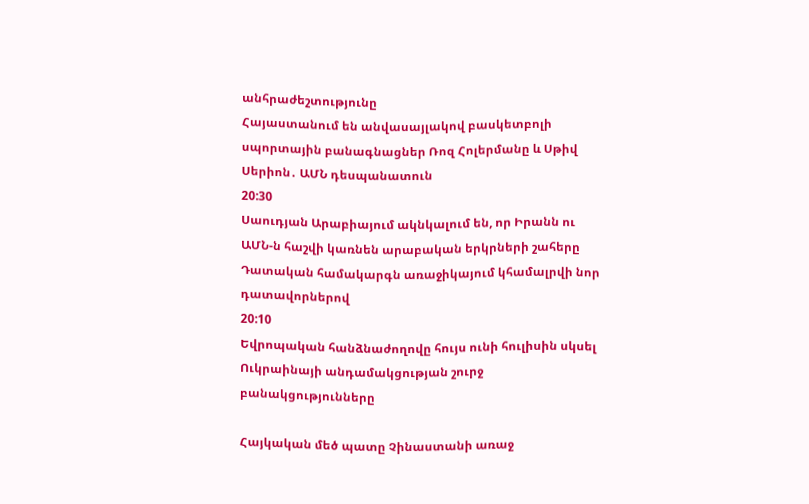անհրաժեշտությունը
Հայաստանում են անվասայլակով բասկետբոլի սպորտային բանագնացներ Ռոզ Հոլերմանը և Սթիվ Սերիոն․ ԱՄՆ դեսպանատուն
20:30
Սաուդյան Արաբիայում ակնկալում են, որ Իրանն ու ԱՄՆ-ն հաշվի կառնեն արաբական երկրների շահերը
Դատական համակարգն առաջիկայում կհամալրվի նոր դատավորներով
20:10
Եվրոպական հանձնաժողովը հույս ունի հուլիսին սկսել Ուկրաինայի անդամակցության շուրջ բանակցությունները

Հայկական մեծ պատը Չինաստանի առաջ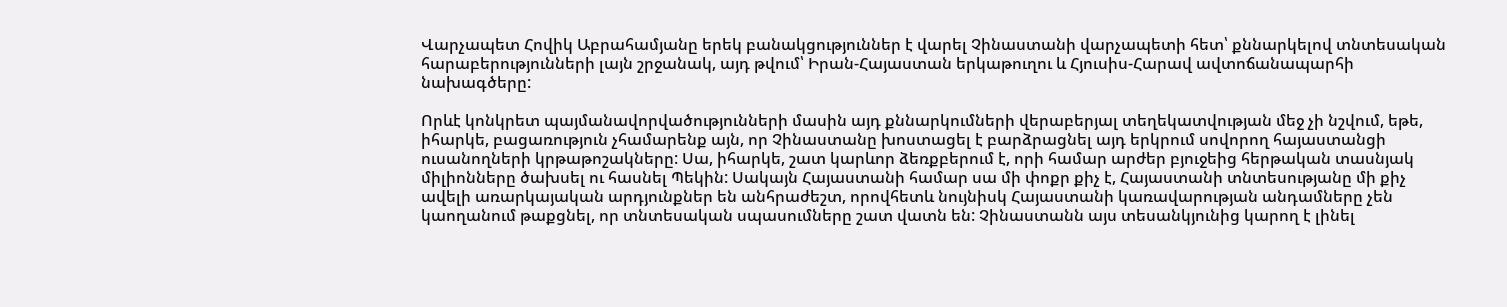Վարչապետ Հովիկ Աբրահամյանը երեկ բանակցություններ է վարել Չինաստանի վարչապետի հետ՝ քննարկելով տնտեսական հարաբերությունների լայն շրջանակ, այդ թվում՝ Իրան-Հայաստան երկաթուղու և Հյուսիս-Հարավ ավտոճանապարհի նախագծերը:

Որևէ կոնկրետ պայմանավորվածությունների մասին այդ քննարկումների վերաբերյալ տեղեկատվության մեջ չի նշվում, եթե, իհարկե, բացառություն չհամարենք այն, որ Չինաստանը խոստացել է բարձրացնել այդ երկրում սովորող հայաստանցի ուսանողների կրթաթոշակները: Սա, իհարկե, շատ կարևոր ձեռքբերում է, որի համար արժեր բյուջեից հերթական տասնյակ միլիոնները ծախսել ու հասնել Պեկին: Սակայն Հայաստանի համար սա մի փոքր քիչ է, Հայաստանի տնտեսությանը մի քիչ ավելի առարկայական արդյունքներ են անհրաժեշտ, որովհետև նույնիսկ Հայաստանի կառավարության անդամները չեն կաողանում թաքցնել, որ տնտեսական սպասումները շատ վատն են: Չինաստանն այս տեսանկյունից կարող է լինել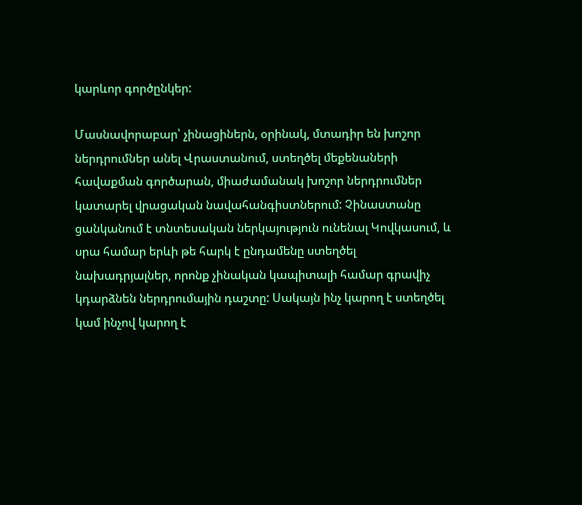կարևոր գործընկեր:

Մասնավորաբար՝ չինացիներն, օրինակ, մտադիր են խոշոր ներդրումներ անել Վրաստանում, ստեղծել մեքենաների հավաքման գործարան, միաժամանակ խոշոր ներդրումներ կատարել վրացական նավահանգիստներում: Չինաստանը ցանկանում է տնտեսական ներկայություն ունենալ Կովկասում, և սրա համար երևի թե հարկ է ընդամենը ստեղծել նախադրյալներ, որոնք չինական կապիտալի համար գրավիչ կդարձնեն ներդրումային դաշտը: Սակայն ինչ կարող է ստեղծել կամ ինչով կարող է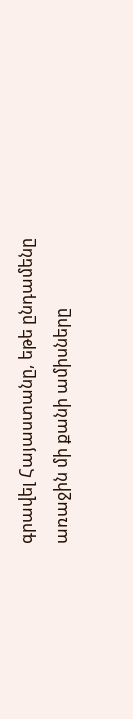գրավել Հայաստանը, եթե ընդամենը առաջին մի քանի ամիսները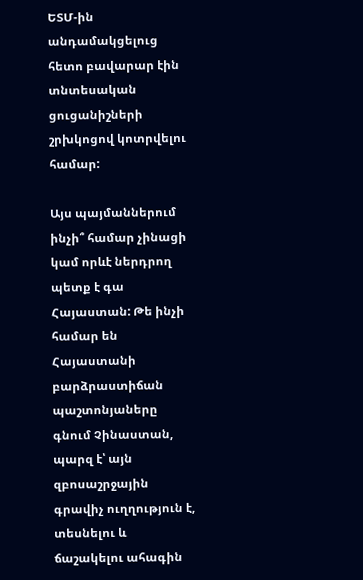ԵՏՄ-ին անդամակցելուց հետո բավարար էին տնտեսական ցուցանիշների շրխկոցով կոտրվելու համար:

Այս պայմաններում ինչի՞ համար չինացի կամ որևէ ներդրող պետք է գա Հայաստան: Թե ինչի համար են Հայաստանի բարձրաստիճան պաշտոնյաները գնում Չինաստան, պարզ է՝ այն զբոսաշրջային գրավիչ ուղղություն է, տեսնելու և ճաշակելու ահագին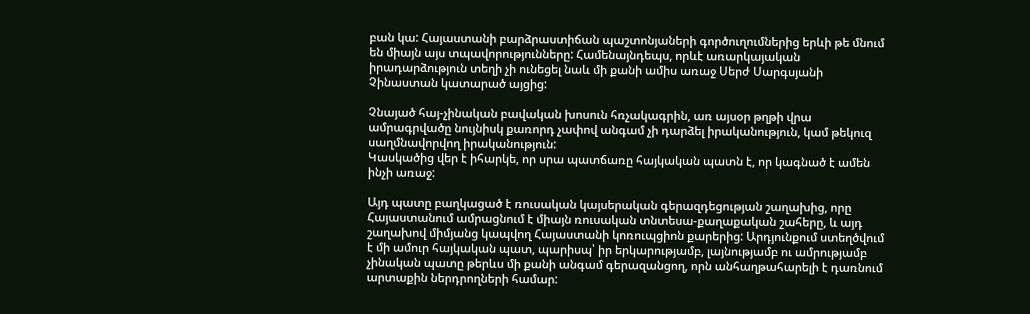բան կա: Հայաստանի բարձրաստիճան պաշտոնյաների գործուղումներից երևի թե մնում են միայն այս տպավորությունները: Համենայնդեպս, որևէ առարկայական իրադարձություն տեղի չի ունեցել նաև մի քանի ամիս առաջ Սերժ Սարգսյանի Չինաստան կատարած այցից:

Չնայած հայ-չինական բավական խոսուն հռչակագրին, առ այսօր թղթի վրա ամրագրվածը նույնիսկ քառորդ չափով անգամ չի դարձել իրականություն, կամ թեկուզ սաղմնավորվող իրականություն:
Կասկածից վեր է իհարկե, որ սրա պատճառը հայկական պատն է, որ կագնած է ամեն ինչի առաջ:

Այդ պատը բաղկացած է ռուսական կայսերական գերազդեցության շաղախից, որը Հայաստանում ամրացնում է միայն ռուսական տնտեսա-քաղաքական շահերը, և այդ շաղախով միմյանց կապվող Հայաստանի կոռուպցիոն քարերից: Արդյունքում ստեղծվում է մի ամուր հայկական պատ, պարիսպ՝ իր երկարությամբ, լայնությամբ ու ամրությամբ չինական պատը թերևս մի քանի անգամ գերազանցող, որն անհաղթահարելի է դառնում արտաքին ներդրողների համար: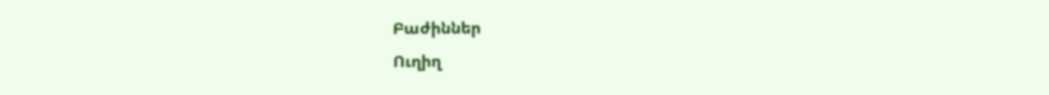Բաժիններ
Ուղիղ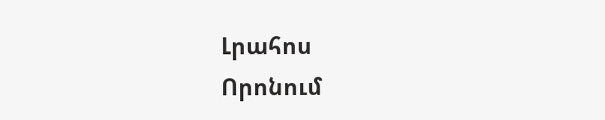Լրահոս
Որոնում